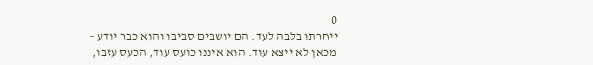0
ייחרתו בלבה לעד. הם יושבים סביבו והוא כבר יודע - מכאן לא ייצא עוד. הוא איננו כועס עוד, הכעס עזבו,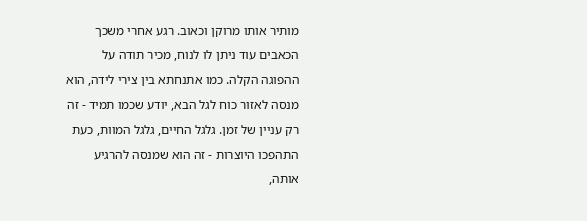מותיר אותו מרוקן וכאוב. רגע אחרי משכך הכאבים עוד ניתן לו לנוח, מכיר תודה על ההפוגה הקלה. כמו אתנחתא בין צירי לידה, הוא מנסה לאזור כוח לגל הבא, יודע שכמו תמיד - זה רק עניין של זמן. גלגל החיים, גלגל המוות, כעת התהפכו היוצרות - זה הוא שמנסה להרגיע אותה,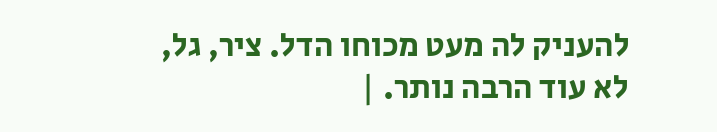להעניק לה מעט מכוחו הדל. ציר, גל, לא עוד הרבה נותר. |